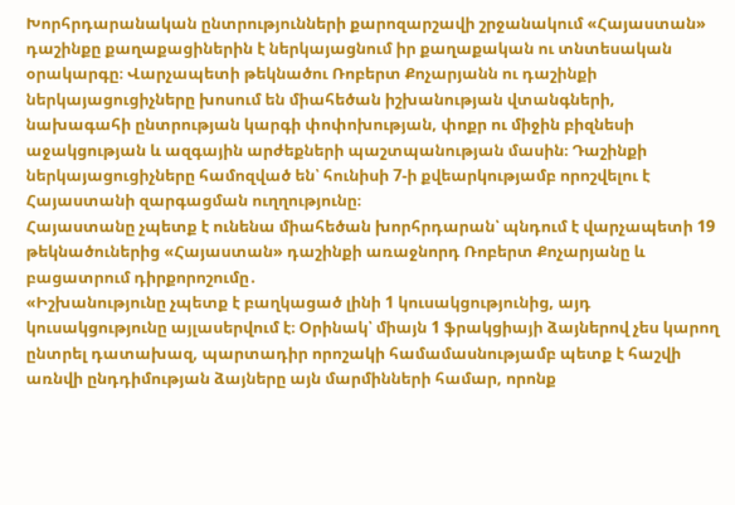Խորհրդարանական ընտրությունների քարոզարշավի շրջանակում «Հայաստան» դաշինքը քաղաքացիներին է ներկայացնում իր քաղաքական ու տնտեսական օրակարգը։ Վարչապետի թեկնածու Ռոբերտ Քոչարյանն ու դաշինքի ներկայացուցիչները խոսում են միահեծան իշխանության վտանգների, նախագահի ընտրության կարգի փոփոխության, փոքր ու միջին բիզնեսի աջակցության և ազգային արժեքների պաշտպանության մասին։ Դաշինքի ներկայացուցիչները համոզված են՝ հունիսի 7-ի քվեարկությամբ որոշվելու է Հայաստանի զարգացման ուղղությունը։
Հայաստանը չպետք է ունենա միահեծան խորհրդարան՝ պնդում է վարչապետի 19 թեկնածուներից «Հայաստան» դաշինքի առաջնորդ Ռոբերտ Քոչարյանը և բացատրում դիրքորոշումը․
«Իշխանությունը չպետք է բաղկացած լինի 1 կուսակցությունից, այդ կուսակցությունը այլասերվում է։ Օրինակ՝ միայն 1 ֆրակցիայի ձայներով չես կարող ընտրել դատախազ, պարտադիր որոշակի համամասնությամբ պետք է հաշվի առնվի ընդդիմության ձայները այն մարմինների համար, որոնք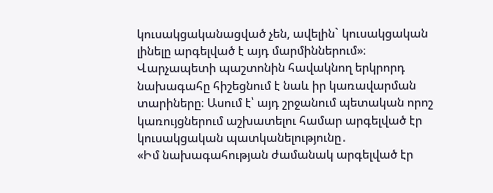կուսակցականացված չեն, ավելին` կուսակցական լինելը արգելված է այդ մարմիններում»։
Վարչապետի պաշտոնին հավակնող երկրորդ նախագահը հիշեցնում է նաև իր կառավարման տարիները։ Ասում է՝ այդ շրջանում պետական որոշ կառույցներում աշխատելու համար արգելված էր կուսակցական պատկանելությունը․
«Իմ նախագահության ժամանակ արգելված էր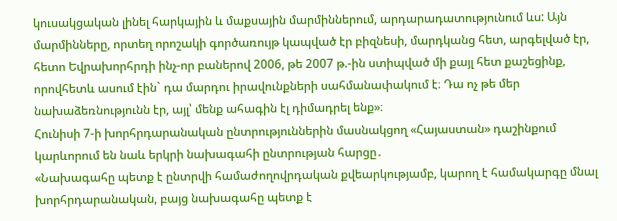կուսակցական լինել հարկային և մաքսային մարմիններում, արդարադատությունում ևս: Այն մարմինները, որտեղ որոշակի գործառույթ կապված էր բիզնեսի, մարդկանց հետ, արգելված էր, հետո Եվրախորհրդի ինչ-որ բաներով 2006, թե 2007 թ.-ին ստիպված մի քայլ հետ քաշեցինք, որովհետև ասում էին` դա մարդու իրավունքների սահմանափակում է։ Դա ոչ թե մեր նախաձեռնությունն էր, այլ՝ մենք ահագին էլ դիմադրել ենք»։
Հունիսի 7-ի խորհրդարանական ընտրություններին մասնակցող «Հայաստան» դաշինքում կարևորում են նաև երկրի նախագահի ընտրության հարցը․
«Նախագահը պետք է ընտրվի համաժողովրդական քվեարկությամբ, կարող է համակարգը մնալ խորհրդարանական, բայց նախագահը պետք է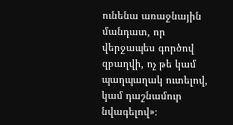ունենա առաջնային մանդատ, որ վերջապես գործով զբաղվի, ոչ թե կամ պաղպաղակ ուտելով, կամ դաշնամուր նվագելով»։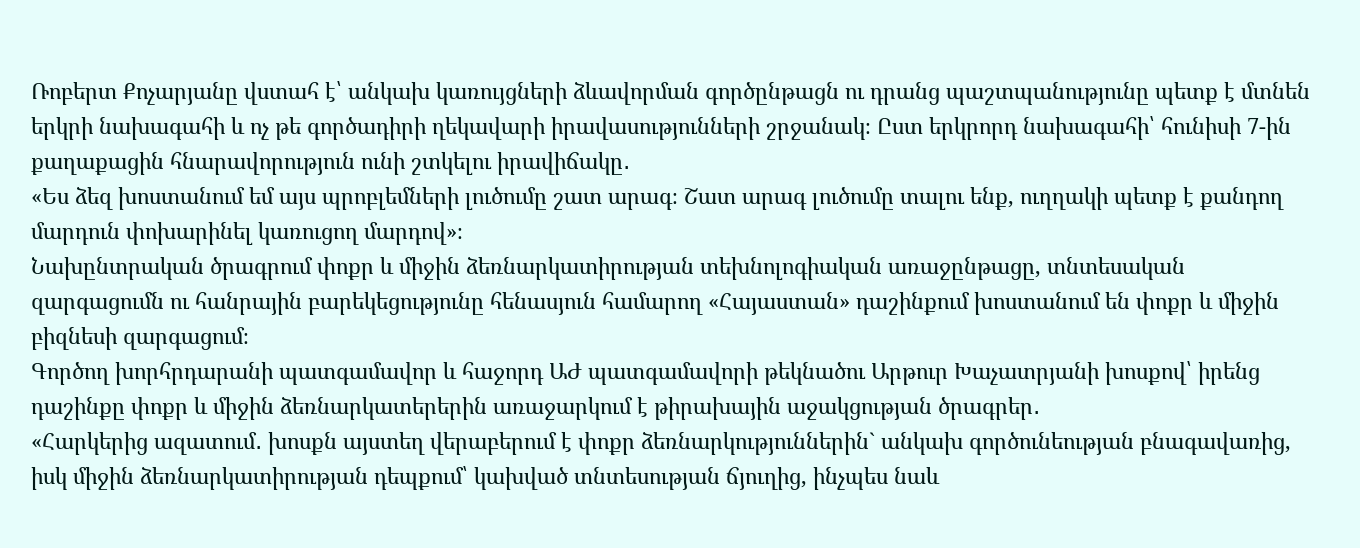Ռոբերտ Քոչարյանը վստահ է՝ անկախ կառույցների ձևավորման գործընթացն ու դրանց պաշտպանությունը պետք է մտնեն երկրի նախագահի և ոչ թե գործադիրի ղեկավարի իրավասությունների շրջանակ։ Ըստ երկրորդ նախագահի՝ հունիսի 7-ին քաղաքացին հնարավորություն ունի շտկելու իրավիճակը․
«Ես ձեզ խոստանում եմ այս պրոբլեմների լուծումը շատ արագ։ Շատ արագ լուծումը տալու ենք, ուղղակի պետք է քանդող մարդուն փոխարինել կառուցող մարդով»։
Նախընտրական ծրագրում փոքր և միջին ձեռնարկատիրության տեխնոլոգիական առաջընթացը, տնտեսական զարգացումն ու հանրային բարեկեցությունը հենասյուն համարող «Հայաստան» դաշինքում խոստանում են փոքր և միջին բիզնեսի զարգացում։
Գործող խորհրդարանի պատգամավոր և հաջորդ ԱԺ պատգամավորի թեկնածու Արթուր Խաչատրյանի խոսքով՝ իրենց դաշինքը փոքր և միջին ձեռնարկատերերին առաջարկում է թիրախային աջակցության ծրագրեր․
«Հարկերից ազատում․ խոսքն այստեղ վերաբերում է փոքր ձեռնարկություններին` անկախ գործունեության բնագավառից, իսկ միջին ձեռնարկատիրության դեպքում՝ կախված տնտեսության ճյուղից, ինչպես նաև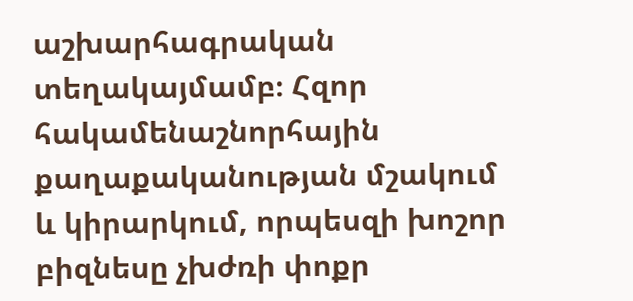աշխարհագրական տեղակայմամբ։ Հզոր հակամենաշնորհային քաղաքականության մշակում և կիրարկում, որպեսզի խոշոր բիզնեսը չխժռի փոքր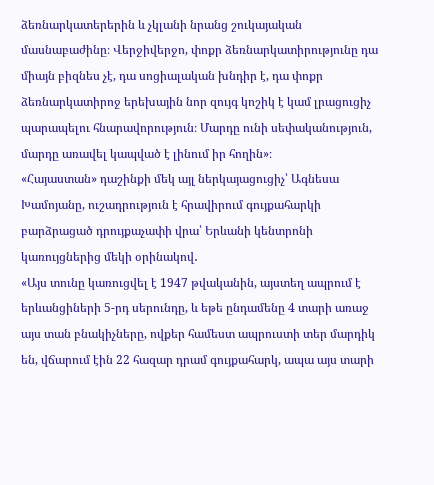ձեռնարկատերերին և չկլանի նրանց շուկայական մասնաբաժինը։ Վերջիվերջո, փոքր ձեռնարկատիրությունը դա միայն բիզնես չէ, դա սոցիալական խնդիր է, դա փոքր ձեռնարկատիրոջ երեխային նոր զույգ կոշիկ է կամ լրացուցիչ պարապելու հնարավորություն։ Մարդը ունի սեփականություն, մարդը առավել կապված է լինում իր հողին»։
«Հայաստան» դաշինքի մեկ այլ ներկայացուցիչ՝ Ագնեսա Խամոյանը, ուշադրություն է հրավիրում գույքահարկի բարձրացած դրույքաչափի վրա՝ Երևանի կենտրոնի կառույցներից մեկի օրինակով․
«Այս տունը կառուցվել է 1947 թվականին, այստեղ ապրում է երևանցիների 5-րդ սերունդը, և եթե ընդամենը 4 տարի առաջ այս տան բնակիչները, ովքեր համեստ ապրուստի տեր մարդիկ են, վճարում էին 22 հազար դրամ գույքահարկ, ապա այս տարի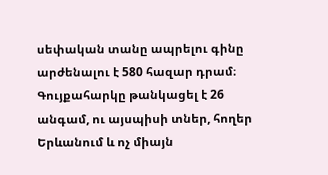սեփական տանը ապրելու գինը արժենալու է 580 հազար դրամ։ Գույքահարկը թանկացել է 26 անգամ, ու այսպիսի տներ, հողեր Երևանում և ոչ միայն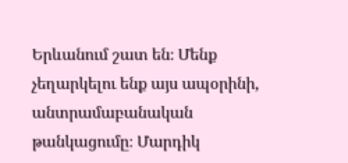Երևանում շատ են։ Մենք չեղարկելու ենք այս ապօրինի, անտրամաբանական թանկացումը։ Մարդիկ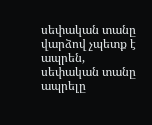սեփական տանը վարձով չպետք է ապրեն, սեփական տանը ապրելը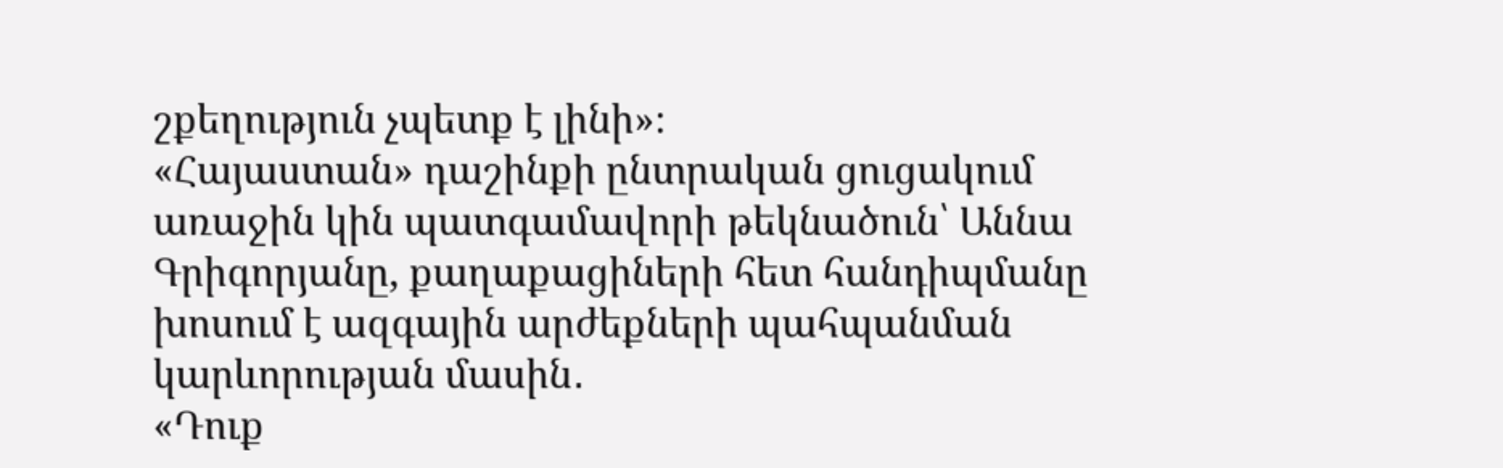շքեղություն չպետք է լինի»։
«Հայաստան» դաշինքի ընտրական ցուցակում առաջին կին պատգամավորի թեկնածուն՝ Աննա Գրիգորյանը, քաղաքացիների հետ հանդիպմանը խոսում է ազգային արժեքների պահպանման կարևորության մասին․
«Դուք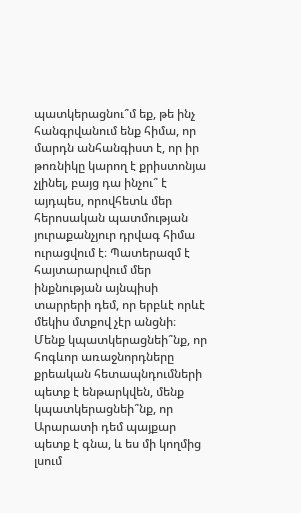պատկերացնու՞մ եք, թե ինչ հանգրվանում ենք հիմա, որ մարդն անհանգիստ է, որ իր թոռնիկը կարող է քրիստոնյա չլինել, բայց դա ինչու՞ է այդպես, որովհետև մեր հերոսական պատմության յուրաքանչյուր դրվագ հիմա ուրացվում է։ Պատերազմ է հայտարարվում մեր ինքնության այնպիսի տարրերի դեմ, որ երբևէ որևէ մեկիս մտքով չէր անցնի։ Մենք կպատկերացնեի՞նք, որ հոգևոր առաջնորդները քրեական հետապնդումների պետք է ենթարկվեն, մենք կպատկերացնեի՞նք, որ Արարատի դեմ պայքար պետք է գնա, և ես մի կողմից լսում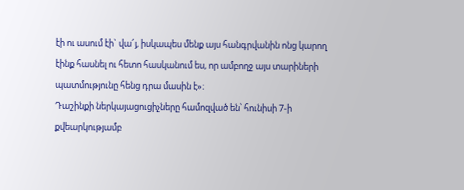էի ու ասում էի` վա՜յ, իսկապես մենք այս հանգրվանին ոնց կարող էինք հասնել ու հետո հասկանում ես, որ ամբողջ այս տարիների պատմությունը հենց դրա մասին է»։
Դաշինքի ներկայացուցիչները համոզված են՝ հունիսի 7-ի քվեարկությամբ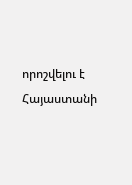որոշվելու է Հայաստանի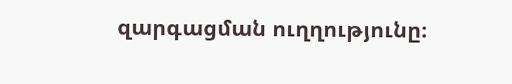զարգացման ուղղությունը։